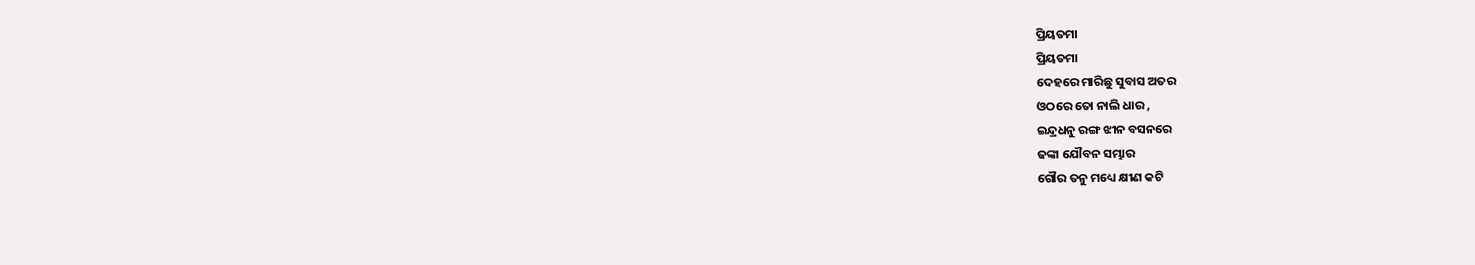ପ୍ରିୟତମା
ପ୍ରିୟତମା
ଦେହରେ ମାରିଛୁ ସୁବାସ ଅତର
ଓଠରେ ତୋ ନାଲି ଧାର ,
ଇନ୍ଦ୍ରଧନୁ ରଙ୍ଗ ଝୀନ ବସନରେ
ଢଙ୍କା ଯୌବନ ସମ୍ଭାର
ଗୌର ତନୁ ମଧ୍ୟେ କ୍ଷୀଣ କଟି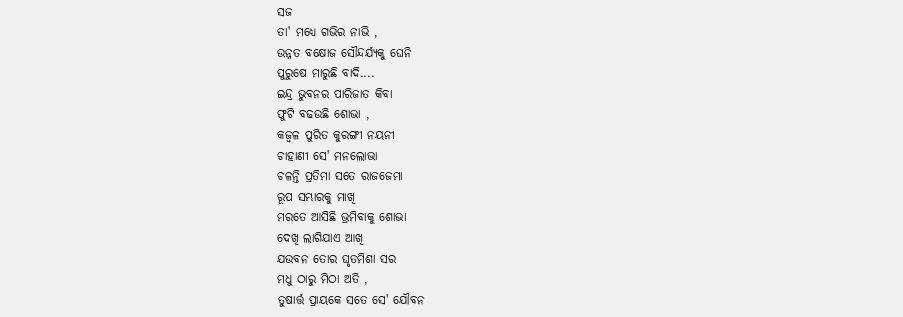ସଜ
ତା' ମଧ୍ୟେ ଗଭିର ନାଭି ,
ଉନ୍ନତ ବକ୍ଷୋଜ ସୌନ୍ଦର୍ଯ୍ୟକୁ ଘେନି
ପୁରୁଷେ ମାରୁଛି ବାଦି....
ଇନ୍ଦ୍ର ଭୁବନର ପାରିଜାତ କିବା
ଫୁଟି ବଢଉଛି ଶୋଭା ,
କଜ୍ୱଳ ପୁରିତ କୁରଙ୍ଗୀ ନୟନୀ
ଚାହାଣୀ ସେ' ମନଲୋଭା
ଚଳନ୍ତି ପ୍ରତିମା ସତେ ରାଜଜେମା
ରୂପ ସମ୍ଭାରକୁ ମାଖି
ମରତେ ଆସିଛି ଭ୍ରମିବାକୁ ଶୋଭା
ଦେଖି ଲାଗିଯାଏ ଆଖି
ଯଉବନ ତୋର ଘୃତମିଶା ସର
ମଧୁ ଠାରୁ ମିଠା ଅତି ,
ତୁଷାର୍ତ୍ତ ପ୍ରାୟକେ ସତେ ସେ' ଯୌବନ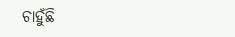ଚାହୁଁଛି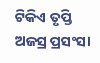ଟିକିଏ ତୃପ୍ତି
ଅଜସ୍ର ପ୍ରସଂସା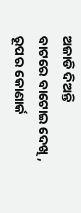ଅଜାଡି ଦିଅନ୍ତି
ବାଟରେ ବାଟୋଇ ଦେଖି ,
ରୂପର କୋଣାର୍କ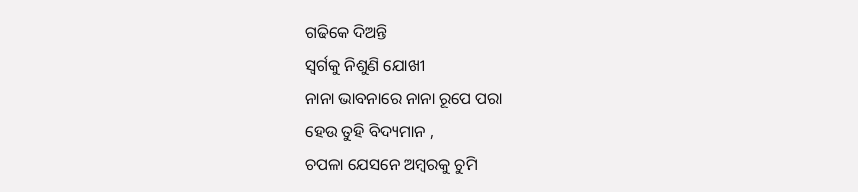ଗଢିକେ ଦିଅନ୍ତି
ସ୍ୱର୍ଗକୁ ନିଶୁଣି ଯୋଖୀ
ନାନା ଭାବନାରେ ନାନା ରୂପେ ପରା
ହେଉ ତୁହି ବିଦ୍ୟମାନ ,
ଚପଳା ଯେସନେ ଅମ୍ବରକୁ ଚୁମି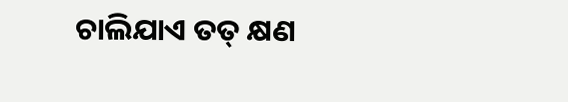ଚାଲିଯାଏ ତତ୍ କ୍ଷଣ